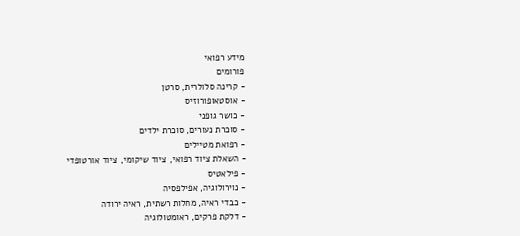מידע רפואי
פורומים
- קרינה סלולרית, סרטן
- אוסטאופורוזיס
- כושר גופני
- סוכרת נעורים, סוכרת ילדים
- רפואת מטיילים
- השאלת ציוד רפואי, ציוד שיקומי, ציוד אורטופדי
- פילאטיס
- נוירולוגיה, אפילפסיה
- כבדי ראיה, מחלות רשתית, ראיה ירודה
- דלקת פרקים, ראומטולוגיה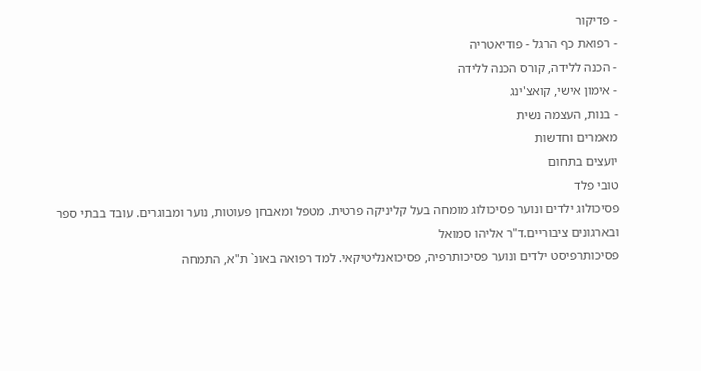- פדיקור
- רפואת כף הרגל - פודיאטריה
- הכנה ללידה, קורס הכנה ללידה
- אימון אישי, קואצ'ינג
- בנות, העצמה נשית
מאמרים וחדשות
יועצים בתחום
טובי פלד
פסיכולוג ילדים ונוער פסיכולוג מומחה בעל קליניקה פרטית. מטפל ומאבחן פעוטות, נוער ומבוגרים. עובד בבתי ספר ובארגונים ציבוריים.ד"ר אליהו סמואל
פסיכותרפיסט ילדים ונוער פסיכותרפיה, פסיכואנליטיקאי. למד רפואה באונ` ת"א, התמחה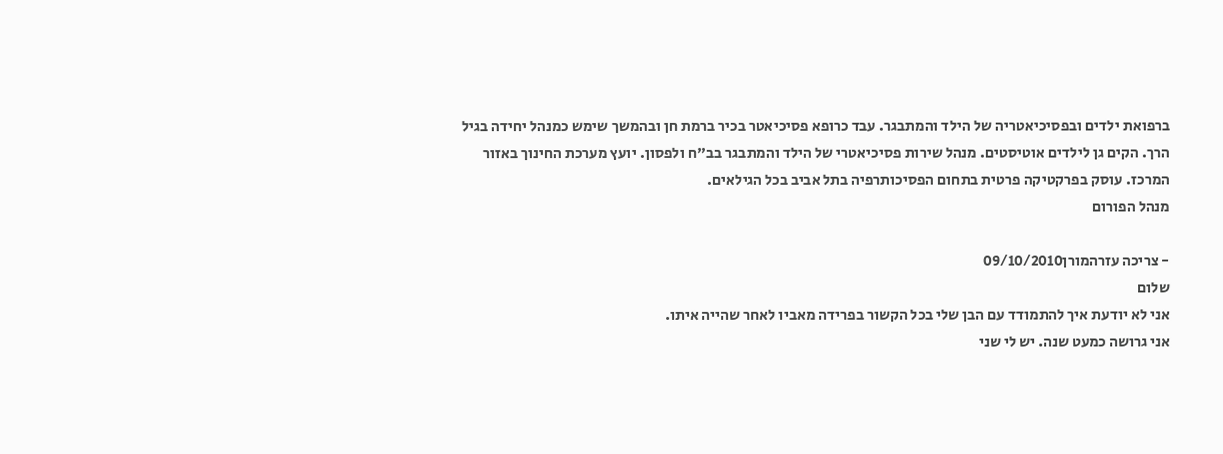ברפואת ילדים ובפסיכיאטריה של הילד והמתבגר. עבד כרופא פסיכיאטר בכיר ברמת חן ובהמשך שימש כמנהל יחידה בגיל הרך. הקים גן לילדים אוטיסטים. מנהל שירות פסיכיאטרי של הילד והמתבגר בב"ח ולפסון. יועץ מערכת החינוך באזור המרכז. עוסק בפרקטיקה פרטית בתחום הפסיכותרפיה בתל אביב בכל הגילאים.
מנהל הפורום

- צריכה עזרהמורן09/10/2010
שלום
אני לא יודעת איך להתמודד עם הבן שלי בכל הקשור בפרידה מאביו לאחר שהייה איתו.
אני גרושה כמעט שנה. יש לי שני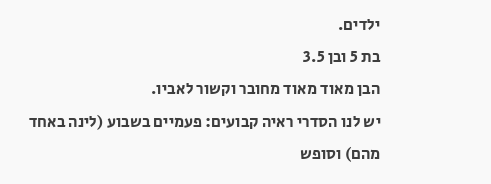ילדים.
בת 5 ובן 3.5
הבן מאוד מאוד מחובר וקשור לאביו.
יש לנו הסדרי ראיה קבועים: פעמיים בשבוע (לינה באחד מהם) וסופש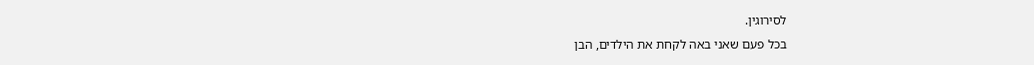לסירוגין.
בכל פעם שאני באה לקחת את הילדים, הבן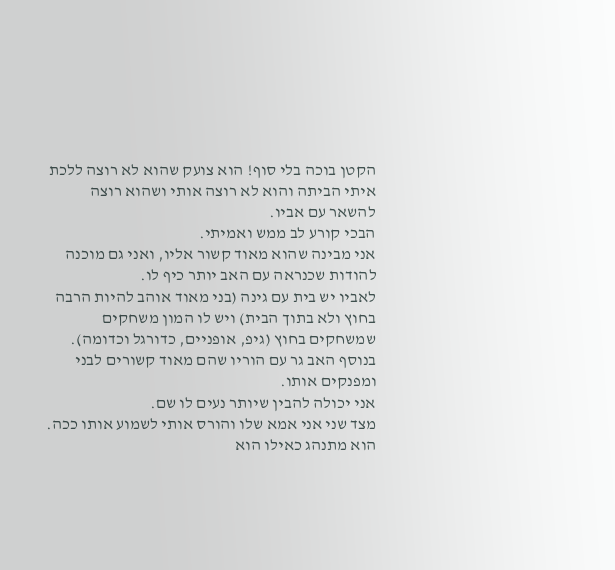הקטן בוכה בלי סוף! הוא צועק שהוא לא רוצה ללכת איתי הביתה והוא לא רוצה אותי ושהוא רוצה להשאר עם אביו.
הבכי קורע לב ממש ואמיתי.
אני מבינה שהוא מאוד קשור אליו, ואני גם מוכנה להודות שכנראה עם האב יותר כיף לו.
לאביו יש בית עם גינה (בני מאוד אוהב להיות הרבה בחוץ ולא בתוך הבית) ויש לו המון משחקים שמשחקים בחוץ (גיפ, אופניים, כדורגל וכדומה).
בנוסף האב גר עם הוריו שהם מאוד קשורים לבני ומפנקים אותו.
אני יכולה להבין שיותר נעים לו שם.
מצד שני אני אמא שלו והורס אותי לשמוע אותו ככה. הוא מתנהג כאילו הוא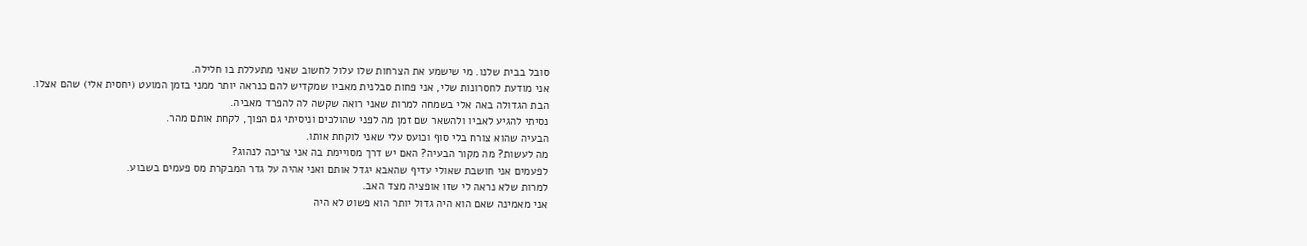סובל בבית שלנו. מי שישמע את הצרחות שלו עלול לחשוב שאני מתעללת בו חלילה.
אני מודעת לחסרונות שלי, אני פחות סבלנית מאביו שמקדיש להם כנראה יותר ממני בזמן המועט (יחסית אלי) שהם אצלו.
הבת הגדולה באה אלי בשמחה למרות שאני רואה שקשה לה להפרד מאביה.
נסיתי להגיע לאביו ולהשאר שם זמן מה לפני שהולכים וניסיתי גם הפוך, לקחת אותם מהר.
הבעיה שהוא צורח בלי סוף וכועס עלי שאני לוקחת אותו.
מה לעשות? מה מקור הבעיה? האם יש דרך מסויימת בה אני צריכה לנהוג?
לפעמים אני חושבת שאולי עדיף שהאבא יגדל אותם ואני אהיה על גדר המבקרת מס פעמים בשבוע.
למרות שלא נראה לי שזו אופציה מצד האב.
אני מאמינה שאם הוא היה גדול יותר הוא פשוט לא היה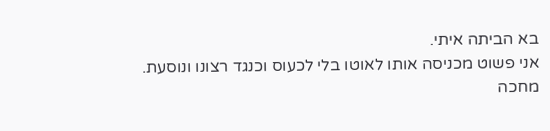בא הביתה איתי.
אני פשוט מכניסה אותו לאוטו בלי לכעוס וכנגד רצונו ונוסעת.
מחכה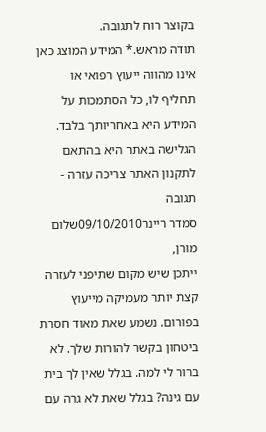בקוצר רוח לתגובה.
תודה מראש.* המידע המוצג כאן אינו מהווה ייעוץ רפואי או תחליף לו, כל הסתמכות על המידע היא באחריותך בלבד. הגלישה באתר היא בהתאם לתקנון האתר צריכה עזרה - תגובה
סמדר ריינר09/10/2010שלום מורן,
ייתכן שיש מקום שתיפני לעזרה קצת יותר מעמיקה מייעוץ בפורום. נשמע שאת מאוד חסרת ביטחון בקשר להורות שלך. לא ברור לי למה. בגלל שאין לך בית עם גינה? בגלל שאת לא גרה עם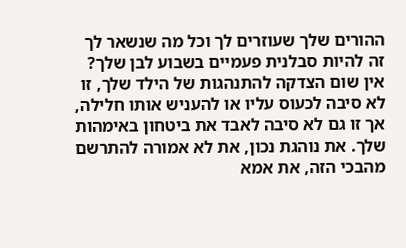ההורים שלך שעוזרים לך וכל מה שנשאר לך זה להיות סבלנית פעמיים בשבוע לבן שלך?
אין שום הצדקה להתנהגות של הילד שלך, זו לא סיבה לכעוס עליו או להעניש אותו חלילה, אך זו גם לא סיבה לאבד את ביטחון באימהות שלך. את נוהגת נכון, את לא אמורה להתרשם מהבכי הזה, את אמא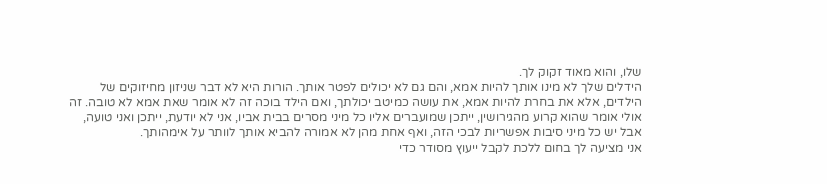שלו, והוא מאוד זקוק לך.
הידלים שלך לא מינו אותך להיות אמא, והם גם לא יכולים לפטר אותך. הורות היא לא דבר שניזון מחיזוקים של הילדים, אלא את בחרת להיות אמא, את עושה כמיטב יכולתך, ואם הילד בוכה זה לא אומר שאת אמא לא טובה. זה אולי אומר שהוא קרוע מהגירושין, ייתכן שמועברים אליו כל מיני מסרים בבית אביו, אני לא יודעת, ייתכן ואני טועה, אבל יש כל מיני סיבות אפשריות לבכי הזה, ואף אחת מהן לא אמורה להביא אותך לוותר על אימהותך.
אני מציעה לך בחום ללכת לקבל ייעוץ מסודר כדי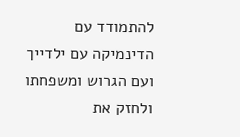להתמודד עם הדינמיקה עם ילדייך ועם הגרוש ומשפחתו ולחזק את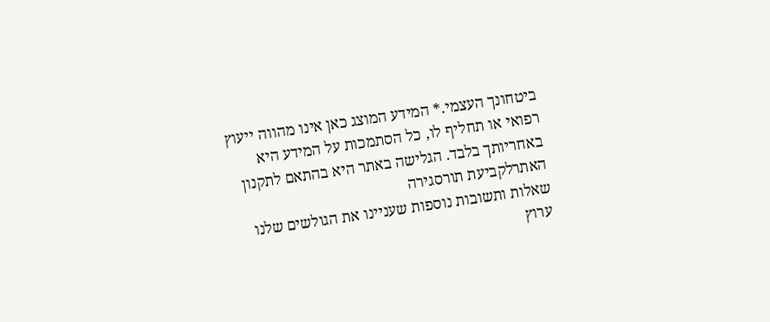ביטחונך העצמי.* המידע המוצג כאן אינו מהווה ייעוץ רפואי או תחליף לו, כל הסתמכות על המידע היא באחריותך בלבד. הגלישה באתר היא בהתאם לתקנון האתרלקביעת תורסגירה
שאלות ותשובות נוספות שעניינו את הגולשים שלנו
ערוץ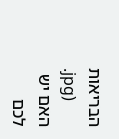הבריאות
.jpg)
האם יש לכם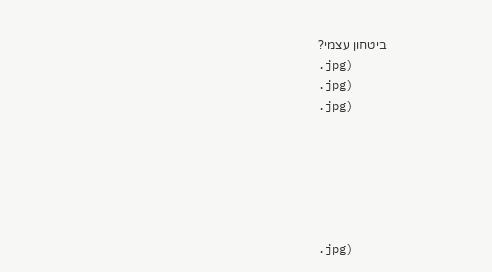ביטחון עצמי?
.jpg)
.jpg)
.jpg)






.jpg)